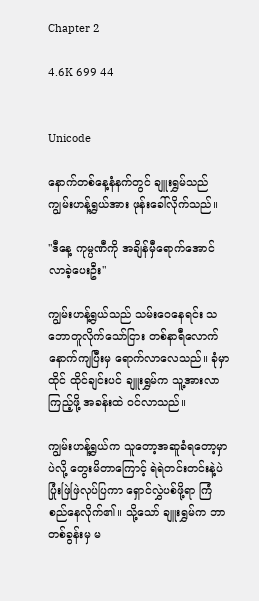Chapter 2

4.6K 699 44


Unicode

နောက်တစ်နေ့နံနက်တွင် ချူးရွှမ်သည် ကျွမ်းဟန့်ရွှယ်အား ဖုန်းခေါ်လိုက်သည်။

"ဒီနေ့ ကုမ္ပဏီကို အချိန်မှီရောက်အောင်လာခဲ့ပေးဦး"

ကျွမ်းဟန့်ရွယ်သည် သမ်းဝေနေရင်း သဘောတူလိုက်သော်ငြား တစ်နာရီလောက်နောက်ကျပြီးမှ ရောက်လာလေသည်။ ခုံမှာ ထိုင် ထိုင်ချင်းပင် ချူးရွှမ်က သူ့အားလာကြည့်ဖို့ အခန်းထဲ ဝင်လာသည်။

ကျွမ်းဟန့်ရွှယ်က သူတော့အဆူခံရတော့မှာပဲလို့ တွေးမိတာကြောင့် ရဲရဲတင်းတင်းနဲ့ပဲ ပြုံးဖြဲဖြဲလုပ်ပြကာ ရှောင်လွှဲပစ်ဖို့ရာ ကြံစည်နေလိုက်၏။ သို့သော် ချူးရွှမ်က ဘာတစ်ခွန်းမှ မ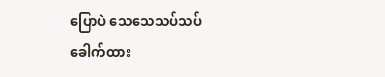ပြောပဲ သေသေသပ်သပ်ခေါက်ထား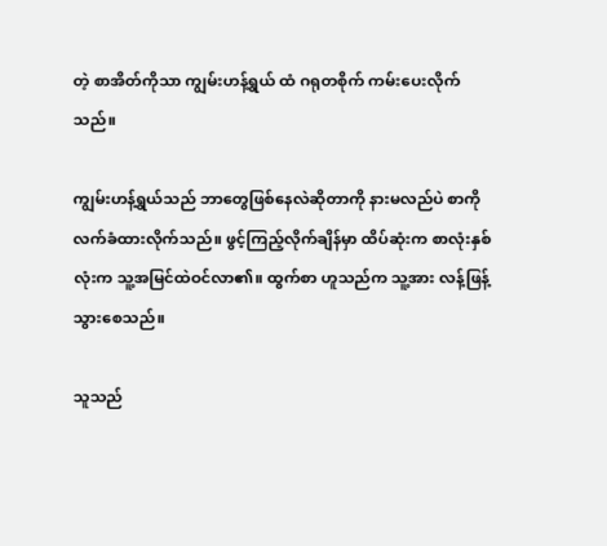တဲ့ စာအိတ်ကိုသာ ကျွမ်းဟန့်ရွယ် ထံ ဂရုတစိုက် ကမ်းပေးလိုက်သည်။

ကျွမ်းဟန့်ရွယ်သည် ဘာတွေဖြစ်နေလဲဆိုတာကို နားမလည်ပဲ စာကိုလက်ခံထားလိုက်သည်။ ဖွင့်ကြည့်လိုက်ချိန်မှာ ထိပ်ဆုံးက စာလုံးနှစ်လုံးက သူ့အမြင်ထဲဝင်လာ၏။ ထွက်စာ ဟူသည်က သူ့အား လန့်ဖြန့်သွားစေသည်။

သူသည်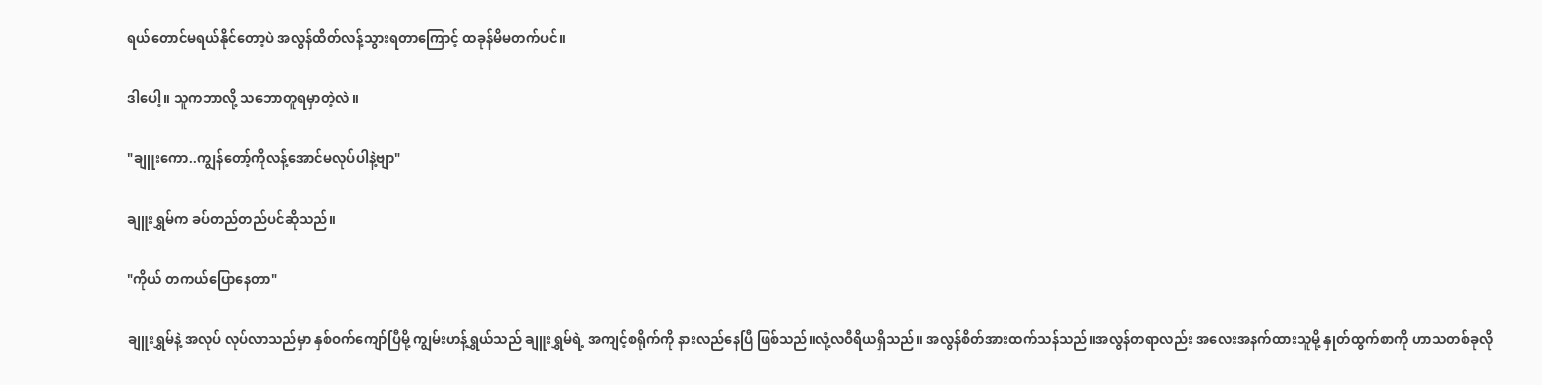ရယ်တောင်မရယ်နိုင်တော့ပဲ အလွန်ထိတ်လန့်သွားရတာကြောင့် ထခုန်မိမတက်ပင်။

ဒါပေါ့။ သူကဘာလို့ သဘောတူရမှာတဲ့လဲ။

"ချူးကော..ကျွန်တော့်ကိုလန့်အောင်မလုပ်ပါနဲ့ဗျာ"

ချူးရွှမ်က ခပ်တည်တည်ပင်ဆိုသည်။

"ကိုယ် တကယ်ပြောနေတာ"

ချူးရွှမ်နဲ့ အလုပ် လုပ်လာသည်မှာ နှစ်ဝက်ကျော်ပြီမို့ ကျွမ်းဟန့်ရွှယ်သည် ချူးရွှမ်ရဲ့ အကျင့်စရိုက်ကို နားလည်နေပြီ ဖြစ်သည်။လုံ့လဝီရိယရှိသည်။ အလွန်စိတ်အားထက်သန်သည်။အလွန်တရာလည်း အလေးအနက်ထားသူမို့ နှုတ်ထွက်စာကို ဟာသတစ်ခုလို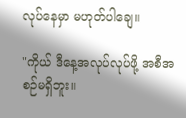လုပ်နေမှာ မဟုတ်ပါချေ။

"ကိုယ် ဒီနေ့အလုပ်လုပ်ဖို့ အစီအစဉ်မရှိဘူး။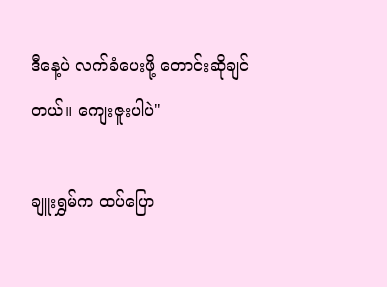ဒီနေ့ပဲ လက်ခံပေးဖို့ တောင်းဆိုချင်တယ်။ ကျေးဇူးပါပဲ"

ချူးရွှမ်က ထပ်ပြော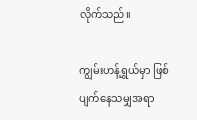လိုက်သည်။

ကျွမ်းဟန့်ရွှယ်မှာ ဖြစ်ပျက်နေသမျှအရာ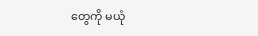တွေကို မယုံ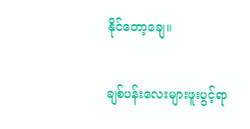နိုင်တော့ချေ။

ချစ်ပန်းလေးများဖူးပွင့်ရာ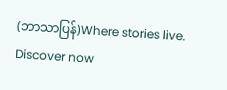(ဘာသာပြန်)Where stories live. Discover now